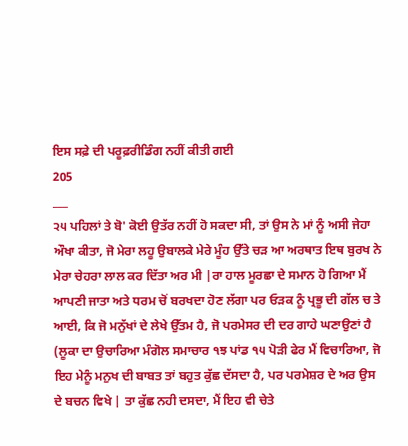ਇਸ ਸਫ਼ੇ ਦੀ ਪਰੂਫ਼ਰੀਡਿੰਗ ਨਹੀਂ ਕੀਤੀ ਗਈ
205
___
੨੫ ਪਹਿਲਾਂ ਤੇ ਬੋ' ਕੋਈ ਉਤੱਰ ਨਹੀਂ ਹੋ ਸਕਦਾ ਸੀ, ਤਾਂ ਉਸ ਨੇ ਮਾਂ ਨੂੰ ਅਸੀ ਜੇਹਾ ਔਖਾ ਕੀਤਾ, ਜੋ ਮੇਰਾ ਲਹੂ ਉਬਾਲਕੇ ਮੇਰੇ ਮੂੰਹ ਉੱਤੇ ਚੜ ਆ ਅਰਥਾਤ ਇਥ ਬੁਰਖ ਨੇ ਮੇਰਾ ਚੇਹਰਾ ਲਾਲ ਕਰ ਦਿੱਤਾ ਅਰ ਮੀ |ਰਾ ਹਾਲ ਮੂਰਛਾ ਦੇ ਸਮਾਨ ਹੋ ਗਿਆ ਮੈਂ ਆਪਣੀ ਜਾਤਾ ਅਤੇ ਧਰਮ ਚੋਂ ਬਰਖਦਾ ਹੋਣ ਲੱਗਾ ਪਰ ਓੜਕ ਨੂੰ ਪ੍ਰਭੂ ਦੀ ਗੱਲ ਚ ਤੇ ਆਈ, ਕਿ ਜੋ ਮਨੁੱਖਾਂ ਦੇ ਲੇਖੇ ਉੱਤਮ ਹੈ, ਜੋ ਪਰਮੇਸਰ ਦੀ ਦਰ ਗਾਹੇ ਘਣਾਉਣਾਂ ਹੈ (ਲੂਕਾ ਦਾ ਉਚਾਰਿਆ ਮੰਗੋਲ ਸਮਾਚਾਰ ੧ਝ ਪਾਂਡ ੧੫ ਪੋੜੀ ਫੇਰ ਮੈਂ ਵਿਚਾਰਿਆ, ਜੋ ਇਹ ਮੇਨੂੰ ਮਨੁਖ ਦੀ ਬਾਬਤ ਤਾਂ ਬਹੁਤ ਕੁੱਛ ਦੱਸਦਾ ਹੈ, ਪਰ ਪਰਮੇਸ਼ਰ ਦੇ ਅਰ ਉਸ ਦੇ ਬਚਨ ਵਿਖੇ | ਤਾ ਕੁੱਛ ਨਹੀ ਦਸਦਾ, ਮੈਂ ਇਹ ਵੀ ਚੇਤੇ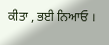ਕੀਤਾ , ਭਈ ਨਿਆਓ ।